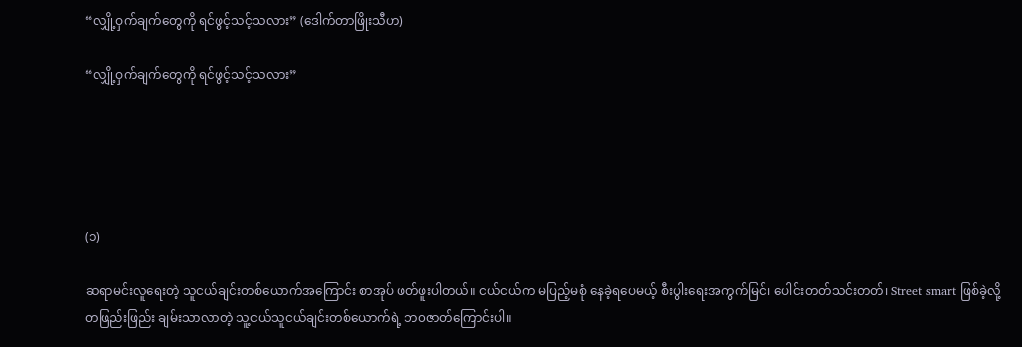“လျှို့ဝှက်ချက်တွေကို ရင်ဖွင့်သင့်သလား” (ဒေါက်တာဖြိုးသီဟ)

“လျှို့ဝှက်ချက်တွေကို ရင်ဖွင့်သင့်သလား”





(၁)

ဆရာမင်းလူရေးတဲ့ သူငယ်ချင်းတစ်ယောက်အကြောင်း စာအုပ် ဖတ်ဖူးပါတယ်။ ငယ်ငယ်က မပြည့်မစုံ နေခဲ့ရပေမယ့် စီးပွါးရေးအကွက်မြင်၊ ပေါင်းတတ်သင်းတတ်၊ Street smart ဖြစ်ခဲ့လို့ တဖြည်းဖြည်း ချမ်းသာလာတဲ့ သူ့ငယ်သူငယ်ချင်းတစ်ယောက်ရဲ့ ဘ၀ဇာတ်ကြောင်းပါ။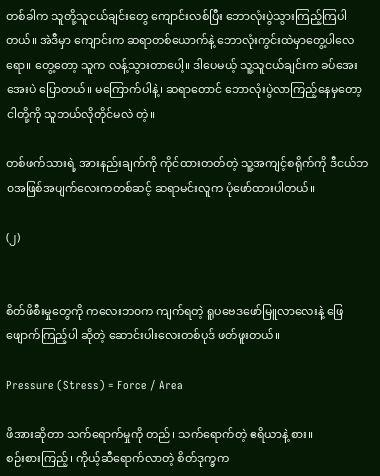တစ်ခါက သူတို့သူငယ်ချင်းတွေ ကျောင်းလစ်ပြီး ဘောလုံးပွဲသွားကြည့်ကြပါတယ်။ အဲဒီမှာ ကျောင်းက ဆရာတစ်ယောက်နဲ့ ဘောလုံးကွင်းထဲမှာတွေ့ပါလေရော။ တွေ့တော့ သူက လန့်သွားတာပေါ့။ ဒါပေမယ့် သူ့သူငယ်ချင်းက ခပ်အေးအေးပဲ ပြောတယ်။ မကြောက်ပါနဲ့၊ ဆရာတောင် ဘောလုံးပွဲလာကြည့်နေမှတော့ ငါတို့ကို သူဘယ်လိုတိုင်မလဲ တဲ့။

တစ်ဖက်သားရဲ့ အားနည်းချက်ကို ကိုင်ထားတတ်တဲ့ သူ့အကျင့်စရိုက်ကို ဒီငယ်ဘ၀အဖြစ်အပျက်လေးကတစ်ဆင့် ဆရာမင်းလူက ပုံဖော်ထားပါတယ်။

(၂)


စိတ်ဖိစီးမှုတွေကို ကလေးဘ၀က ကျက်ရတဲ့ ရူပဗေဒဖော်မြူလာလေးနဲ့ ဖြေဖျောက်ကြည့်ပါ ဆိုတဲ့ ဆောင်းပါးလေးတစ်ပုဒ် ဖတ်ဖူးတယ်။

Pressure (Stress) = Force / Area

ဖိအားဆိုတာ သက်ရောက်မှုကို တည်၊ သက်ရောက်တဲ့ ဧရိယာနဲ့ စား။
စဉ်းစားကြည့်၊ ကိုယ့်ဆီရောက်လာတဲ့ စိတ်ဒုက္ခက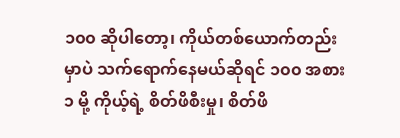၁၀၀ ဆိုပါတော့၊ ကိုယ်တစ်ယောက်တည်းမှာပဲ သက်ရောက်နေမယ်ဆိုရင် ၁၀၀ အစား ၁ မို့ ကိုယ့်ရဲ့ စိတ်ဖိစီးမှု၊ စိတ်ဖိ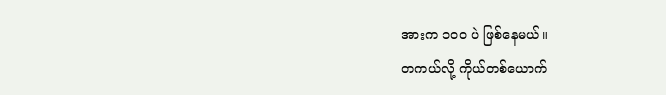အားက ၁၀၀ ပဲ ဖြစ်နေမယ်။
တကယ်လို့ ကိုယ်တစ်ယောက်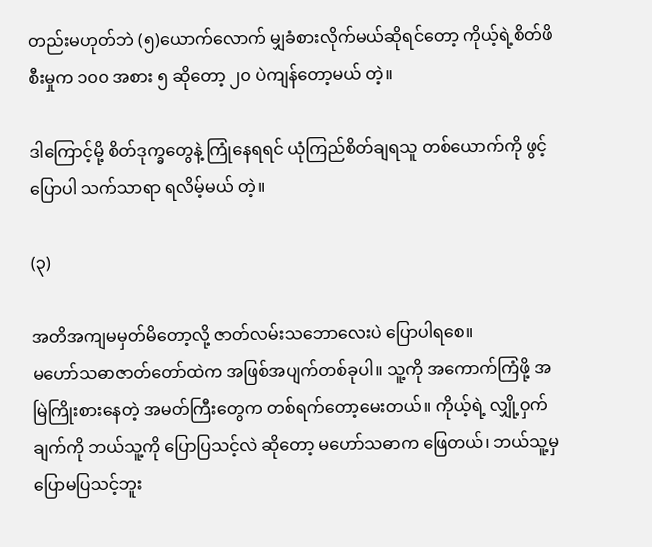တည်းမဟုတ်ဘဲ (၅)ယောက်လောက် မျှခံစားလိုက်မယ်ဆိုရင်တော့ ကိုယ့်ရဲ့စိတ်ဖိစီးမှုက ၁၀၀ အစား ၅ ဆိုတော့ ၂၀ ပဲကျန်တော့မယ် တဲ့။

ဒါကြောင့်မို့ စိတ်ဒုက္ခတွေနဲ့ ကြုံနေရရင် ယုံကြည်စိတ်ချရသူ တစ်ယောက်ကို ဖွင့်ပြောပါ သက်သာရာ ရလိမ့်မယ် တဲ့။

(၃)

အတိအကျမမှတ်မိတော့လို့ ဇာတ်လမ်းသဘောလေးပဲ ပြောပါရစေ။
မဟော်သဓာဇာတ်တော်ထဲက အဖြစ်အပျက်တစ်ခုပါ။ သူ့ကို အကောက်ကြံဖို့ အမြဲကြိုးစားနေတဲ့ အမတ်ကြီးတွေက တစ်ရက်တော့မေးတယ်။ ကိုယ့်ရဲ့ လျှို့ဝှက်ချက်ကို ဘယ်သူ့ကို ပြောပြသင့်လဲ ဆိုတော့ မဟော်သဓာက ဖြေတယ်၊ ဘယ်သူ့မှ ပြောမပြသင့်ဘူး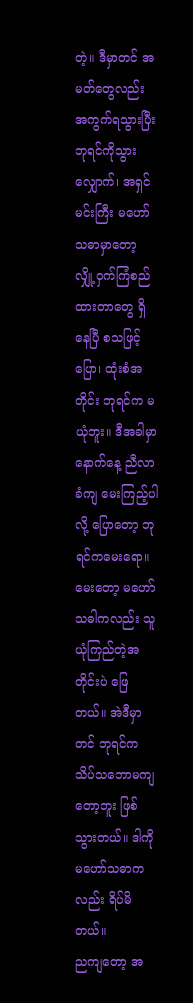တဲ့။ ဒီမှာတင် အမတ်တွေလည်း အကွက်ရသွားပြီး ဘုရင်ကိုသွားလျှောက်၊ အရှင်မင်းကြီး မဟော်သဓာမှာတော့ လျှို့ဝှက်ကြံစည်ထားတာတွေ ရှိနေပြီ စသဖြင့်ပြော၊ ထုံးစံအတိုင်း ဘုရင်က မယုံဘူး။ ဒီအခါမှာ နောက်နေ့ ညီလာခံကျ မေးကြည့်ပါလို့ ပြောတော့ ဘုရင်ကမေးရော။ မေးတော့ မဟော်သဓါကလည်း သူယုံကြည်တဲ့အတိုင်းပဲ ဖြေတယ်။ အဲဒီမှာတင် ဘုရင်က သိပ်သဘောမကျတော့ဘူး ဖြစ်သွားတယ်။ ဒါကို မဟော်သဓာကလည်း ရိပ်မိတယ်။
ညကျတော့ အ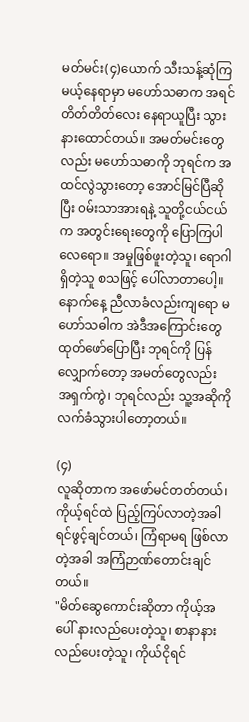မတ်မင်း(၄)ယောက် သီးသန့်ဆုံကြမယ့်နေရာမှာ မဟော်သဓာက အရင် တိတ်တိတ်လေး နေရာယူပြီး သွားနားထောင်တယ်။ အမတ်မင်းတွေလည်း မဟော်သဓာကို ဘုရင်က အထင်လွဲသွားတော့ အောင်မြင်ပြီဆိုပြီး ၀မ်းသာအားရနဲ့ သူတို့ငယ်ငယ်က အတွင်းရေးတွေကို ပြောကြပါလေရော။ အမှုဖြစ်ဖူးတဲ့သူ၊ ရောဂါရှိတဲ့သူ စသဖြင့် ပေါ်လာတာပေါ့။
နောက်နေ့ ညီလာခံလည်းကျရော မဟော်သဓါက အဲဒီအကြောင်းတွေ ထုတ်ဖော်ပြောပြီး ဘုရင်ကို ပြန်လျှောက်တော့ အမတ်တွေလည်း အရှက်ကွဲ၊ ဘုရင်လည်း သူ့အဆိုကို လက်ခံသွားပါတော့တယ်။

(၄)
လူဆိုတာက အဖော်မင်တတ်တယ်၊ ကိုယ့်ရင်ထဲ ပြည့်ကြပ်လာတဲ့အခါ ရင်ဖွင့်ချင်တယ်၊ ကြံရာမရ ဖြစ်လာတဲ့အခါ အကြံဉာဏ်တောင်းချင်တယ်။
"မိတ်ဆွေကောင်းဆိုတာ ကိုယ့်အပေါ် နားလည်ပေးတဲ့သူ၊ စာနာနားလည်ပေးတဲ့သူ၊ ကိုယ်ငိုရင်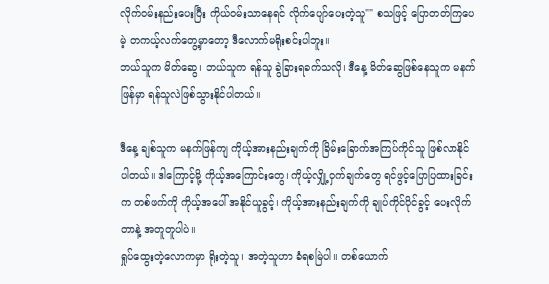လိုက်ဝမ်းနည်းပေးပြီး ကိုယ်ဝမ်းသာနေရင် လိုက်ပျော်ပေးတဲ့သူ"" စသဖြင့် ပြောတတ်ကြပေမဲ့ တကယ့်လက်တွေ့မှာတော့ ဒီလောက်မရိုးစင်းပါဘူး။
ဘယ်သူက မိတ်ဆွေ၊ ဘယ်သူက ရန်သူ ခွဲခြားရခက်သလို၊ ဒီနေ့ မိတ်ဆွေဖြစ်နေသူက မနက်ဖြန်မှာ ရန်သူလဲဖြစ်သွားနိုင်ပါတယ်။

ဒီနေ့ ချစ်သူက မနက်ဖြန်ကျ ကိုယ့်အားနည်းချက်ကို ခြိမ်းခြောက်အကြပ်ကိုင်သူ ဖြစ်လာနိုင်ပါတယ်။ ဒါကြောင့်မို့ ကိုယ့်အကြောင်းတွေ၊ ကိုယ့်လျှို့ဝှက်ချက်တွေ ရင်ဖွင့်ပြောပြထားခြင်းက တစ်ဖက်ကို ကိုယ့်အပေါ် အနိုင်ယူခွင့်၊ ကိုယ့်အားနည်းချက်ကို ချုပ်ကိုင်ပိုင်ခွင့် ပေးလိုက်တာနဲ့ အတူတူပါပဲ။
ရှုပ်ထွေးတဲ့လောကမှာ ရိုးတဲ့သူ၊ အတဲ့သူဟာ ခံရစမြဲပါ။ တစ်ယောက်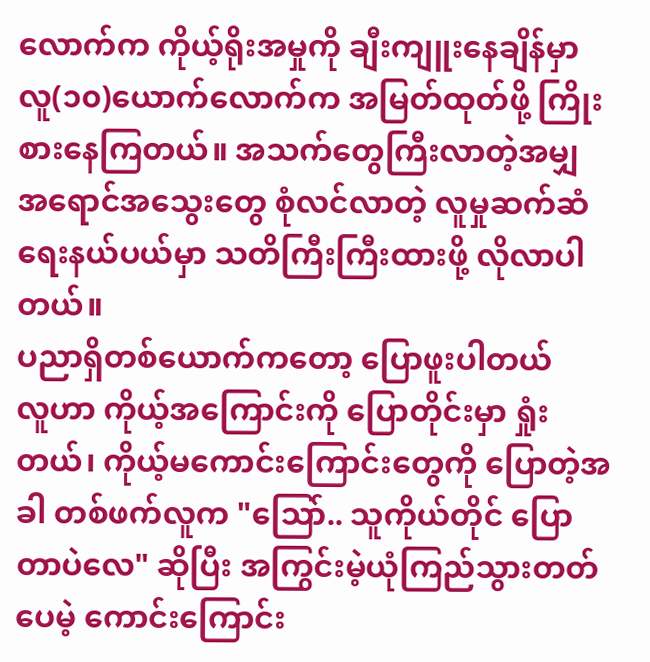လောက်က ကိုယ့်ရိုးအမှုကို ချီးကျူးနေချိန်မှာ လူ(၁၀)ယောက်လောက်က အမြတ်ထုတ်ဖို့ ကြိုးစားနေကြတယ်။ အသက်တွေကြီးလာတဲ့အမျှ အရောင်အသွေးတွေ စုံလင်လာတဲ့ လူမှုဆက်ဆံရေးနယ်ပယ်မှာ သတိကြီးကြီးထားဖို့ လိုလာပါတယ်။
ပညာရှိတစ်ယောက်ကတော့ ပြောဖူးပါတယ်
လူဟာ ကိုယ့်အကြောင်းကို ပြောတိုင်းမှာ ရှုံးတယ်၊ ကိုယ့်မကောင်းကြောင်းတွေကို ပြောတဲ့အခါ တစ်ဖက်လူက "သြော်.. သူကိုယ်တိုင် ပြောတာပဲလေ" ဆိုပြီး အကြွင်းမဲ့ယုံကြည်သွားတတ်ပေမဲ့ ကောင်းကြောင်း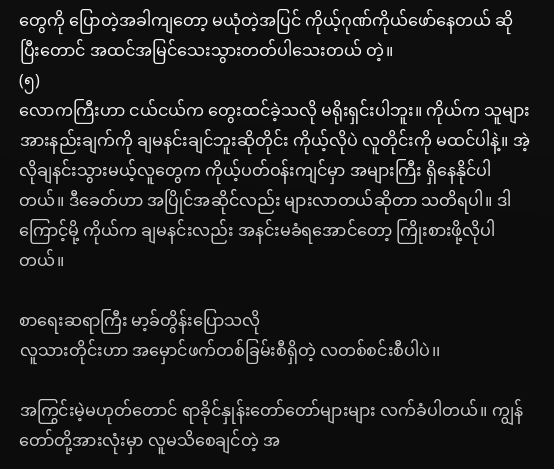တွေကို ပြောတဲ့အခါကျတော့ မယုံတဲ့အပြင် ကိုယ့်ဂုဏ်ကိုယ်ဖော်နေတယ် ဆိုပြီးတောင် အထင်အမြင်သေးသွားတတ်ပါသေးတယ် တဲ့။
(၅)
လောကကြီးဟာ ငယ်ငယ်က တွေးထင်ခဲ့သလို မရိုးရှင်းပါဘူး။ ကိုယ်က သူများအားနည်းချက်ကို ချမနင်းချင်ဘူးဆိုတိုင်း ကိုယ့်လိုပဲ လူတိုင်းကို မထင်ပါနဲ့။ အဲ့လိုချနင်းသွားမယ့်လူတွေက ကိုယ့်ပတ်ဝန်းကျင်မှာ အများကြီး ရှိနေနိုင်ပါတယ်။ ဒီခေတ်ဟာ အပြိုင်အဆိုင်လည်း များလာတယ်ဆိုတာ သတိရပါ။ ဒါကြောင့်မို့ ကိုယ်က ချမနင်းလည်း အနင်းမခံရအောင်တော့ ကြိုးစားဖို့လိုပါတယ်။

စာရေးဆရာကြီး မာ့ခ်တွိန်းပြောသလို
လူသားတိုင်းဟာ အမှောင်ဖက်တစ်ခြမ်းစီရှိတဲ့ လတစ်စင်းစီပါပဲ၊၊

အကြွင်းမဲ့မဟုတ်တောင် ရာခိုင်နှုန်းတော်တော်များများ လက်ခံပါတယ်။ ကျွန်တော်တို့အားလုံးမှာ လူမသိစေချင်တဲ့ အ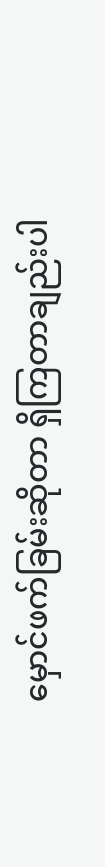မှောင်ဖက်ခြမ်းဆိုတာ ရှိကြတာချည်းပါ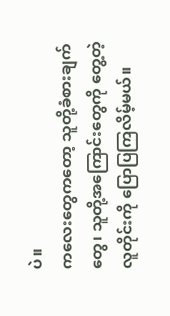ပဲ။
ကလေးတွေကတော့ သူတို့ခံစားချက်တွေ၊ သူတို့အကြောင်းတွေကို တွေ့တဲ့လူတိုင်းကို ပြောပြကြလိမ့်မယ်။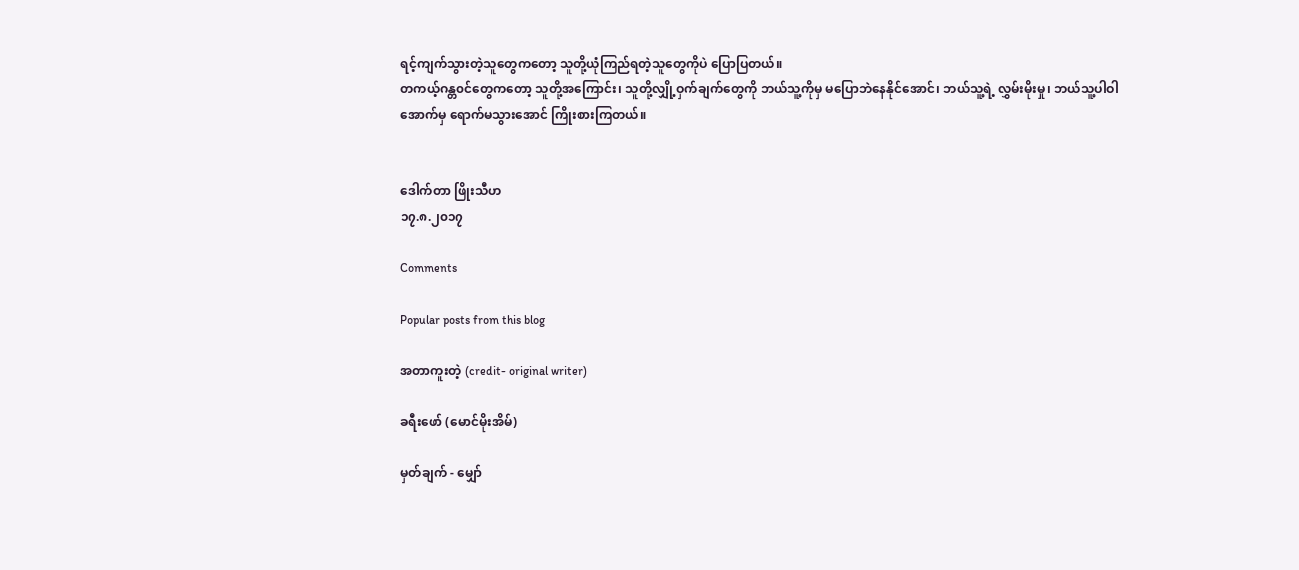ရင့်ကျက်သွားတဲ့သူတွေကတော့ သူတို့ယုံကြည်ရတဲ့သူတွေကိုပဲ ပြောပြတယ်။
တကယ့်ဂန္တ၀င်တွေကတော့ သူတို့အကြောင်း၊ သူတို့လျှို့ဝှက်ချက်တွေကို ဘယ်သူ့ကိုမှ မပြောဘဲနေနိုင်အောင်၊ ဘယ်သူ့ရဲ့ လွှမ်းမိုးမှု၊ ဘယ်သူ့ပါဝါအောက်မှ ရောက်မသွားအောင် ကြိုးစားကြတယ်။


ဒေါက်တာ ဖြိုးသီဟ
၁၇.၈.၂၀၁၇

Comments

Popular posts from this blog

အတာကူးတဲ့ (credit- original writer)

ခရီးဖော် (မောင်မိုးအိမ်)

မှတ်ချက် - မျှော်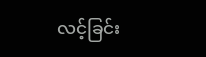လင့်ခြင်း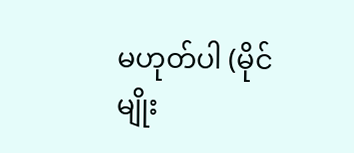မဟုတ်ပါ (မိုင်မျိုး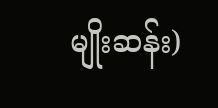မျိုးဆန်း)